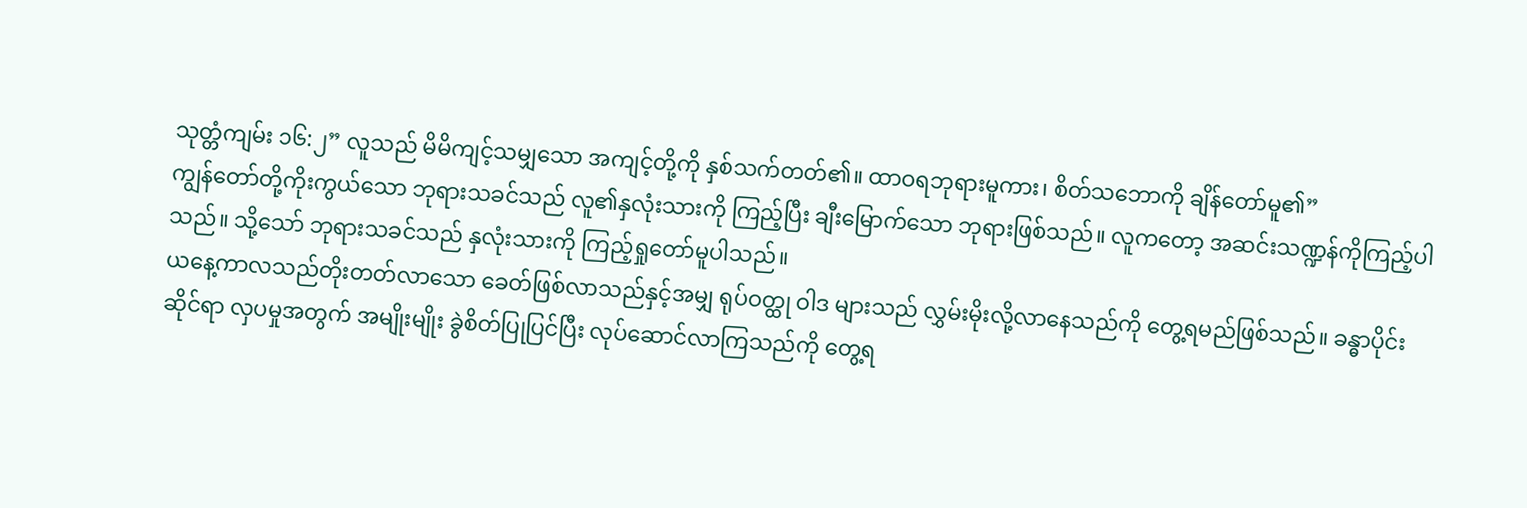သုတ္တံကျမ်း ၁၆:၂” လူသည် မိမိကျင့်သမျှသော အကျင့်တို့ကို နှစ်သက်တတ်၏။ ထာဝရဘုရားမူကား၊ စိတ်သဘောကို ချိန်တော်မူ၏”
ကျွန်တော်တို့ကိုးကွယ်သော ဘုရားသခင်သည် လူ၏နှလုံးသားကို ကြည့်ပြီး ချီးမြောက်သော ဘုရားဖြစ်သည်။ လူကတော့ အဆင်းသဏ္ဍန်ကိုကြည့်ပါသည်။ သို့သော် ဘုရားသခင်သည် နှလုံးသားကို ကြည့်ရှုတော်မူပါသည်။
ယနေ့ကာလသည်တိုးတတ်လာသော ခေတ်ဖြစ်လာသည်နှင့်အမျှ ရုပ်ဝတ္ထု ဝါဒ များသည် လွှမ်းမိုးလို့လာနေသည်ကို တွေ့ရမည်ဖြစ်သည်။ ခန္ဓာပိုင်းဆိုင်ရာ လှပမှုအတွက် အမျိုးမျိုး ခွဲစိတ်ပြုပြင်ပြီး လုပ်ဆောင်လာကြသည်ကို တွေ့ရ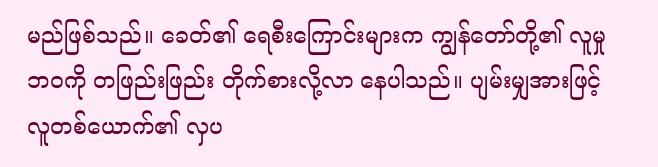မည်ဖြစ်သည်။ ခေတ်၏ ရေစီးကြောင်းများက ကျွန်တော်တို့၏ လူမှုဘဝကို တဖြည်းဖြည်း တိုက်စားလို့လာ နေပါသည်။ ပျမ်းမျှအားဖြင့် လူတစ်ယောက်၏ လှပ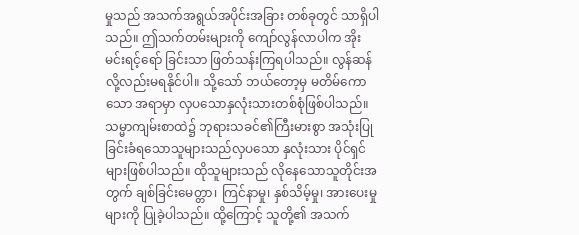မှုသည် အသက်အရွယ်အပိုင်းအခြား တစ်ခုတွင် သာရှိပါသည်။ ဤသက်တမ်းများကို ကျော်လွန်လာပါက အိုးမင်းရင့်ရော် ခြင်းသာ ဖြတ်သန်းကြရပါသည်။ လွန်ဆန်လို့လည်းမရနိုင်ပါ။ သို့သော် ဘယ်တော့မှ မတိမ်ကောသော အရာမှာ လှပသောနှလုံးသားတစ်စုံဖြစ်ပါသည်။ သမ္မာကျမ်းစာထဲ၌ ဘုရားသခင်၏ကြီးမားစွာ အသုံးပြုခြင်းခံရသောသူများသည်လှပသော နှလုံးသား ပိုင်ရှင်များဖြစ်ပါသည်။ ထိုသူများသည် လိုနေသောသူတိုင်းအတွက် ချစ်ခြင်းမေတ္တာ၊ ကြင်နာမှု၊ နှစ်သိမ့်မှု၊ အားပေးမှုများကို ပြုခဲ့ပါသည်။ ထို့ကြောင့် သူတို့၏ အသက်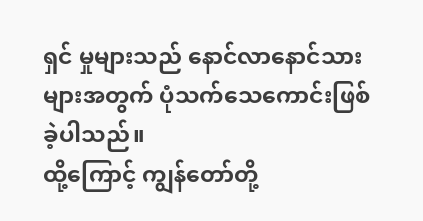ရှင် မှုများသည် နောင်လာနောင်သားများအတွက် ပုံသက်သေကောင်းဖြစ်ခဲ့ပါသည်။
ထို့ကြောင့် ကျွန်တော်တို့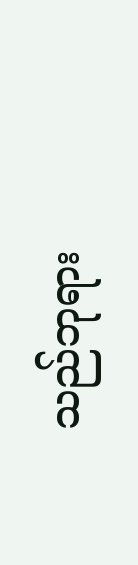သည်ဘုရား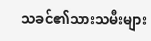သခင်၏သားသမီးများ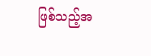ဖြစ်သည့်အ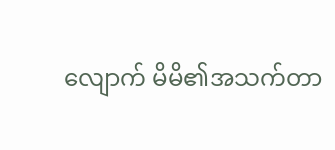လျောက် မိမိ၏အသက်တာ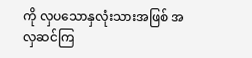ကို လှပသောနှလုံးသားအဖြစ် အလှဆင်ကြ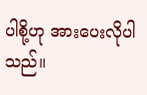ပါစို့ဟု အားပေးလိုပါသည်။